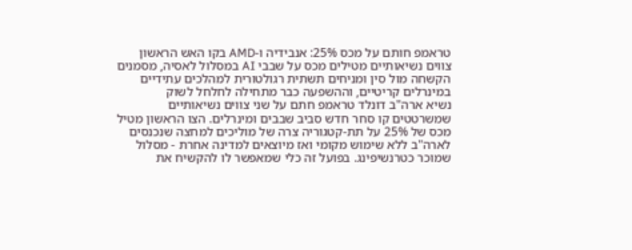טראמפ חותם על מכס 25%: אנבידיה ו-AMD בקו האש הראשון
צווים נשיאותיים מטילים מכס על שבבי AI במסלול לאסיה, מסמנים הקשחה מול סין ומניחים תשתית רגולטורית למהלכים עתידיים במינרלים קריטיים, וההשפעה כבר מתחילה לחלחל לשוק
נשיא ארה"ב דונלד טראמפ חתם על שני צווים נשיאותיים שמשרטטים קו סחר חדש סביב שבבים ומינרלים. הצו הראשון מטיל מכס של 25% על תת-קטגוריה צרה של מוליכים למחצה שנכנסים לארה"ב ללא שימוש מקומי ואז מיוצאים למדינה אחרת - מסלול שמוכר כטרנשיפינג. בפועל זה כלי שמאפשר לו להקשיח את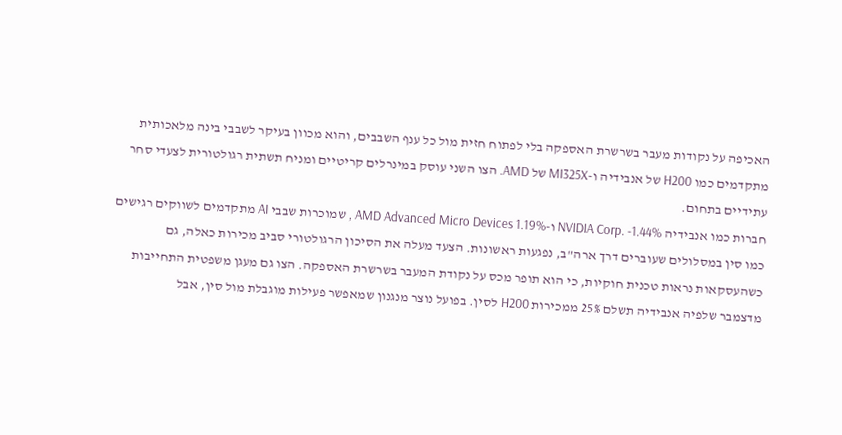האכיפה על נקודות מעבר בשרשרת האספקה בלי לפתוח חזית מול כל ענף השבבים, והוא מכוון בעיקר לשבבי בינה מלאכותית מתקדמים כמו H200 של אנבידיה ו-MI325X של AMD. הצו השני עוסק במינרלים קריטיים ומניח תשתית רגולטורית לצעדי סחר עתידיים בתחום.
חברות כמו אנבידיה NVIDIA Corp. -1.44% ו-AMD Advanced Micro Devices 1.19% , שמוכרות שבבי AI מתקדמים לשווקים רגישים כמו סין במסלולים שעוברים דרך ארה"ב, נפגעות ראשונות. הצעד מעלה את הסיכון הרגולטורי סביב מכירות כאלה, גם כשהעסקאות נראות טכנית חוקיות, כי הוא תופר מכס על נקודת המעבר בשרשרת האספקה. הצו גם מעגן משפטית התחייבות מדצמבר שלפיה אנבידיה תשלם 25% ממכירות H200 לסין. בפועל נוצר מנגנון שמאפשר פעילות מוגבלת מול סין, אבל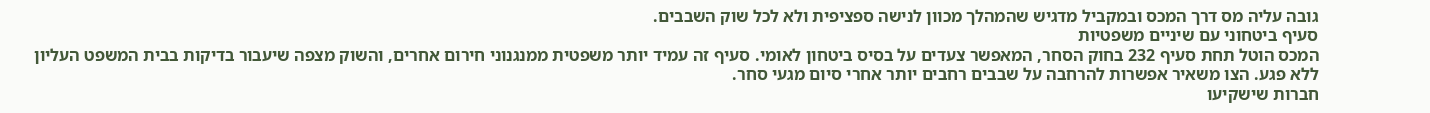גובה עליה מס דרך המכס ובמקביל מדגיש שהמהלך מכוון לנישה ספציפית ולא לכל שוק השבבים.
סעיף ביטחוני עם שיניים משפטיות
המכס הוטל תחת סעיף 232 בחוק הסחר, המאפשר צעדים על בסיס ביטחון לאומי. סעיף זה עמיד יותר משפטית ממנגנוני חירום אחרים, והשוק מצפה שיעבור בדיקות בבית המשפט העליון ללא פגע. הצו משאיר אפשרות להרחבה על שבבים רחבים יותר אחרי סיום מגעי סחר.
חברות שישקיעו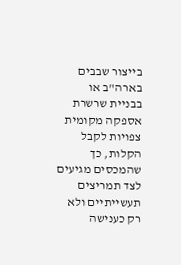בייצור שבבים בארה"ב או בבניית שרשרת אספקה מקומית צפויות לקבל הקלות, כך שהמכסים מגיעים לצד תמריצים תעשייתיים ולא רק כענישה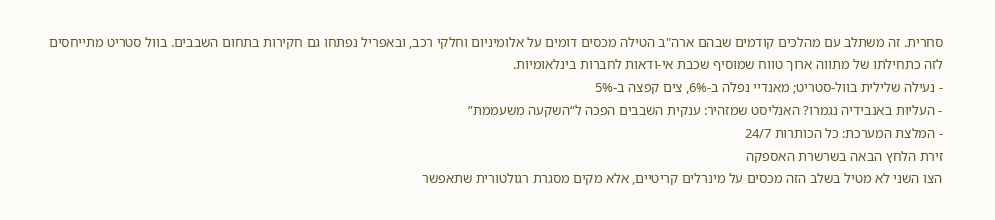סחרית. זה משתלב עם מהלכים קודמים שבהם ארה"ב הטילה מכסים דומים על אלומיניום וחלקי רכב, ובאפריל נפתחו גם חקירות בתחום השבבים. בוול סטריט מתייחסים לזה כתחילתו של מתווה ארוך טווח שמוסיף שכבת אי-ודאות לחברות בינלאומיות.
- נעילה שלילית בוול-סטריט; מאנדיי נפלה ב-6%, צים קפצה ב-5%
- העליות באנבידיה נגמרו? האנליסט שמזהיר: ענקית השבבים הפכה ל“השקעה משעממת”
- המלצת המערכת: כל הכותרות 24/7
זירת הלחץ הבאה בשרשרת האספקה
הצו השני לא מטיל בשלב הזה מכסים על מינרלים קריטיים, אלא מקים מסגרת רגולטורית שתאפשר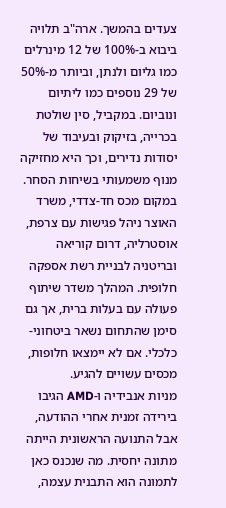צעדים בהמשך. ארה"ב תלויה ביבוא ב-100% של 12 מינרלים כמו גליום ולנתן, וביותר מ-50% של 29 נוספים כמו ליתיום ונוביום. במקביל, סין שולטת בכרייה, בזיקוק ובעיבוד של יסודות נדירים, וכך היא מחזיקה מנוף משמעותי בשיחות הסחר.
במקום מכס חד-צדדי, משרד האוצר ניהל פגישות עם צרפת, אוסטרליה, דרום קוריאה ובריטניה לבניית רשת אספקה חלופית. המהלך משדר שיתוף פעולה עם בעלות ברית, אך גם סימן שהתחום נשאר ביטחוני-כלכלי. אם לא יימצאו חלופות, מכסים עשויים להגיע.
מניות אנבידיה ו-AMD הגיבו בירידה זמנית אחרי ההודעה, אבל התנועה הראשונית הייתה מתונה יחסית. מה שנכנס כאן לתמונה הוא התבנית עצמה,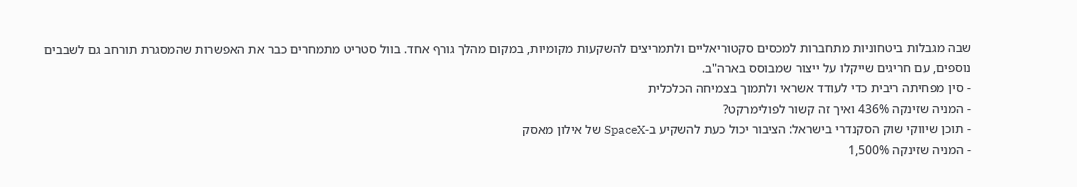שבה מגבלות ביטחוניות מתחברות למכסים סקטוריאליים ולתמריצים להשקעות מקומיות, במקום מהלך גורף אחד. בוול סטריט מתמחרים כבר את האפשרות שהמסגרת תורחב גם לשבבים נוספים, עם חריגים שייקלו על ייצור שמבוסס בארה"ב.
- סין מפחיתה ריבית כדי לעודד אשראי ולתמוך בצמיחה הכלכלית
- המניה שזינקה 436% ואיך זה קשור לפולימרקט?
- תוכן שיווקי שוק הסקנדרי בישראל: הציבור יכול כעת להשקיע ב-SpaceX של אילון מאסק
- המניה שזינקה 1,500%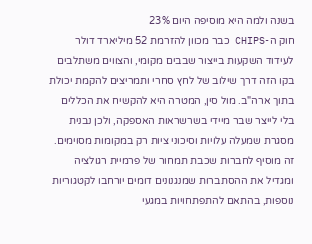בשנה ולמה היא מוסיפה היום 23%
חוק ה-CHIPS כבר מכוון להזרמת 52 מיליארד דולר לעידוד השקעות בייצור שבבים מקומי, והצווים משתלבים בקו הזה דרך שילוב של לחץ סחרי ותמריצים להקמת יכולת בתוך ארה"ב. מול סין, המטרה היא להקשיח את הכללים בלי לייצר שבר מיידי בשרשראות האספקה, ולכן נבנית מסגרת שמעלה עלויות וסיכוני ציות רק במקומות מסוימים. זה מוסיף לחברות שכבת תמחור של פרמיית רגולציה ומגדיל את ההסתברות שמנגנונים דומים יורחבו לקטגוריות נוספות, בהתאם להתפתחויות במגעי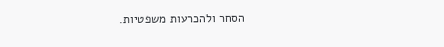הסחר ולהכרעות משפטיות.